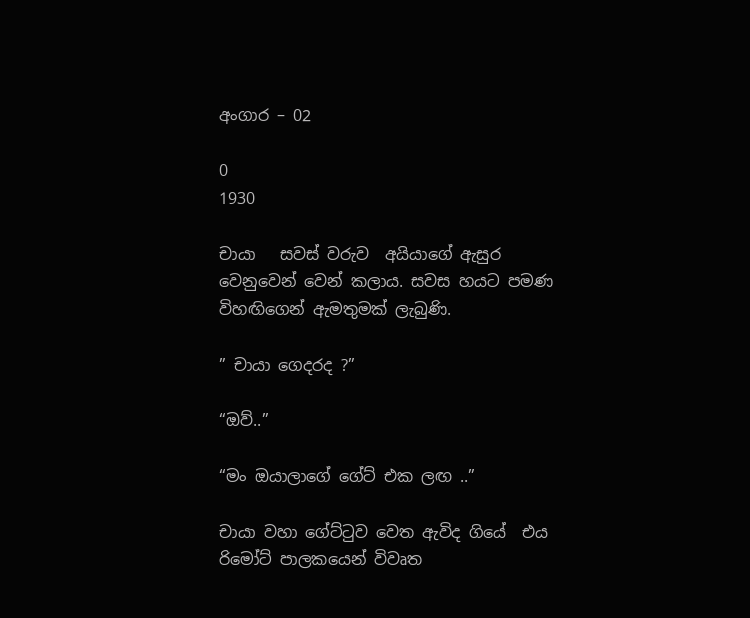අංගාර – 02

0
1930

චායා   සවස් වරුව  අයියාගේ ඇසුර  වෙනුවෙන් වෙන් කලාය. සවස හයට පමණ විහඟිගෙන් ඇමතුමක් ලැබුණි.

” චායා ගෙදරද ?”

“ඔව්..”

“මං ඔයාලාගේ ගේට් එක ලඟ ..”

චායා වහා ගේට්ටුව වෙත ඇවිද ගියේ  එය රිමෝට් පාලකයෙන් විවෘත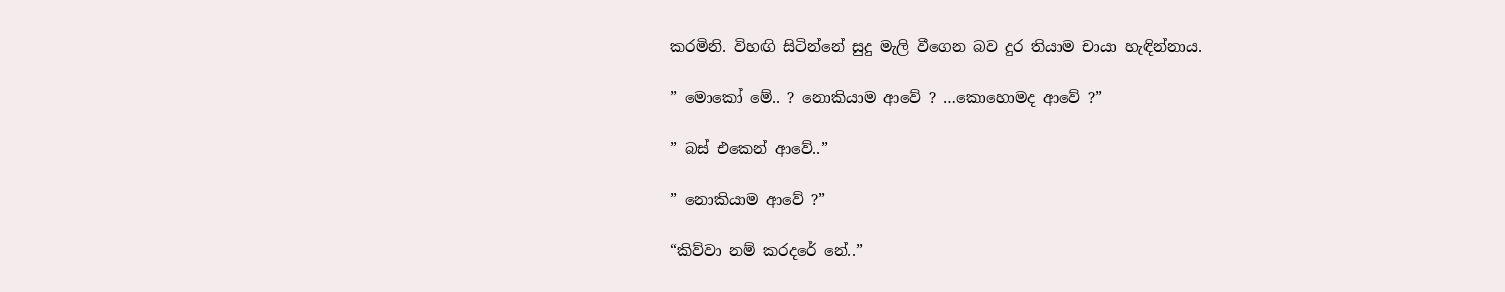කරමිනි. විහඟි සිටින්නේ සුදු මැලි වීගෙන බව දුර තියාම චායා හැඳින්නාය.

” මොකෝ මේ.. ? නොකියාම ආවේ ? …කොහොමද ආවේ ?”

” බස් එකෙන් ආවේ..”

” නොකියාම ආවේ ?”

“කිව්වා නම් කරදරේ නේ..”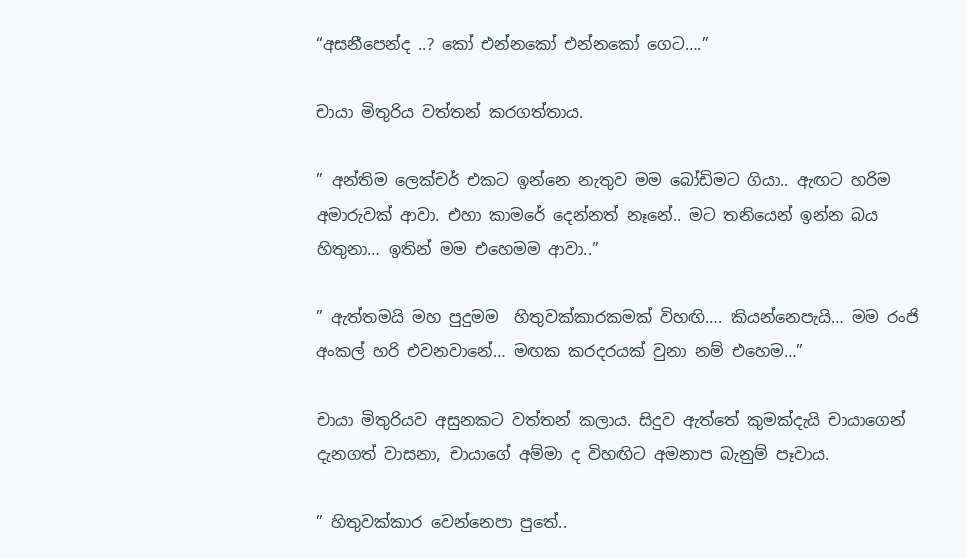“අසනීපෙන්ද ..? කෝ එන්නකෝ එන්නකෝ ගෙට….”

චායා මිතුරිය වත්තන් කරගත්තාය.

” අන්තිම ලෙක්චර් එකට ඉන්නෙ නැතුව මම බෝඩිමට ගියා.. ඇඟට හරිම අමාරුවක් ආවා. එහා කාමරේ දෙන්නත් නෑනේ.. මට තනියෙන් ඉන්න බය හිතුනා… ඉතින් මම එහෙමම ආවා..”

” ඇත්තමයි මහ පුදුමම  හිතුවක්කාරකමක් විහඟි…. කියන්නෙපැයි… මම රංජි අංකල් හරි එවනවානේ… මඟක කරදරයක් වුනා නම් එහෙම…”

චායා මිතුරියව අසුනකට වත්තන් කලාය. සිදුව ඇත්තේ කුමක්දැයි චායාගෙන් දැනගත් වාසනා, චායාගේ අම්මා ද විහඟිට අමනාප බැනුම් පෑවාය.

” හිතුවක්කාර වෙන්නෙපා පුතේ..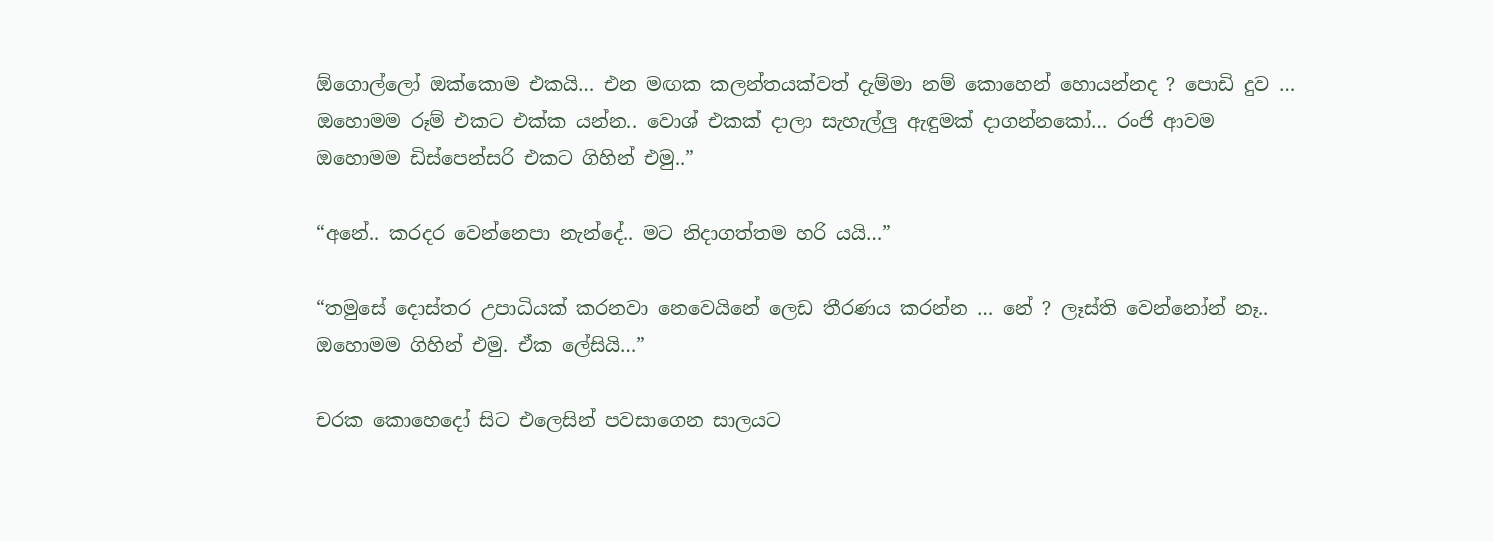ඕගොල්ලෝ ඔක්කොම එකයි… එන මඟක කලන්තයක්වත් දැම්මා නම් කොහෙන් හොයන්නද ? පොඩි දුව … ඔහොමම රූම් එකට එක්ක යන්න.. වොශ් එකක් දාලා සැහැල්ලු ඇඳුමක් දාගන්නකෝ… රංජි ආවම ඔහොමම ඩිස්පෙන්සරි එකට ගිහින් එමු..”

“අනේ.. කරදර වෙන්නෙපා නැන්දේ.. මට නිදාගත්තම හරි යයි…”

“තමුසේ දොස්තර උපාධියක් කරනවා නෙවෙයිනේ ලෙඩ තීරණය කරන්න … නේ ? ලෑස්ති වෙන්නෝන් නෑ.. ඔහොමම ගිහින් එමු. ඒක ලේසියි…”

චරක කොහෙදෝ සිට එලෙසින් පවසාගෙන සාලයට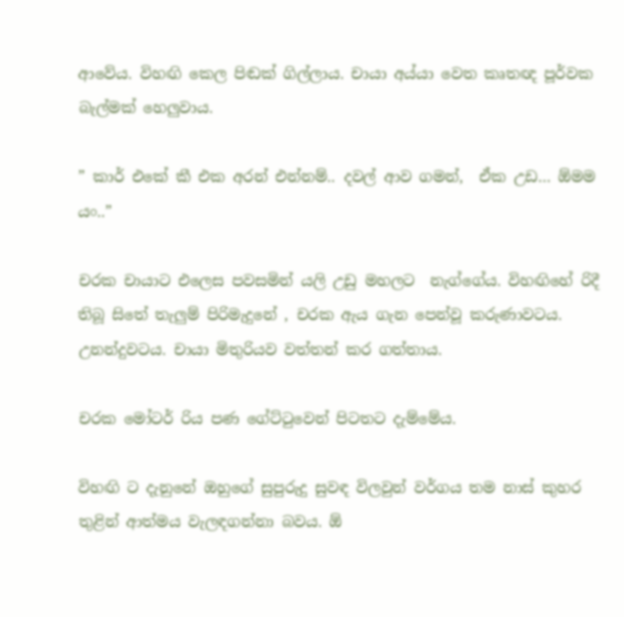ආවේය. විහඟි කෙල පිඬක් ගිල්ලාය. චායා අය්යා වෙත කෘතඥ පූර්වක බැල්මක් හෙලුවාය.

” කාර් එකේ කී එක අරන් එන්නම්.. දවල් ආව ගමන්,  ඒක උඩ… ඕමම යං..”

චරක චායාට එලෙස පවසමින් යලි උඩු මහලට  නැග්ගේය. විහඟිහේ රිදී තිබූ සිතේ තැලුම් පිරිමැදුනේ , චරක ඇය ගැන පෙන්වූ කරුණාවටය. උනන්දුවටය. චායා මිතුරියව වත්තන් කර ගත්තාය.

චරක මෝටර් රිය පණ ගේට්ටුවෙන් පිටතට දැම්මේය.

විහඟි ට දැනුනේ ඔහුගේ සුපුරුදු සුවඳ විලවුන් වර්ගය තම නාස් කුහර තුළින් ආත්මය වැලඳගන්නා බවය. ඕ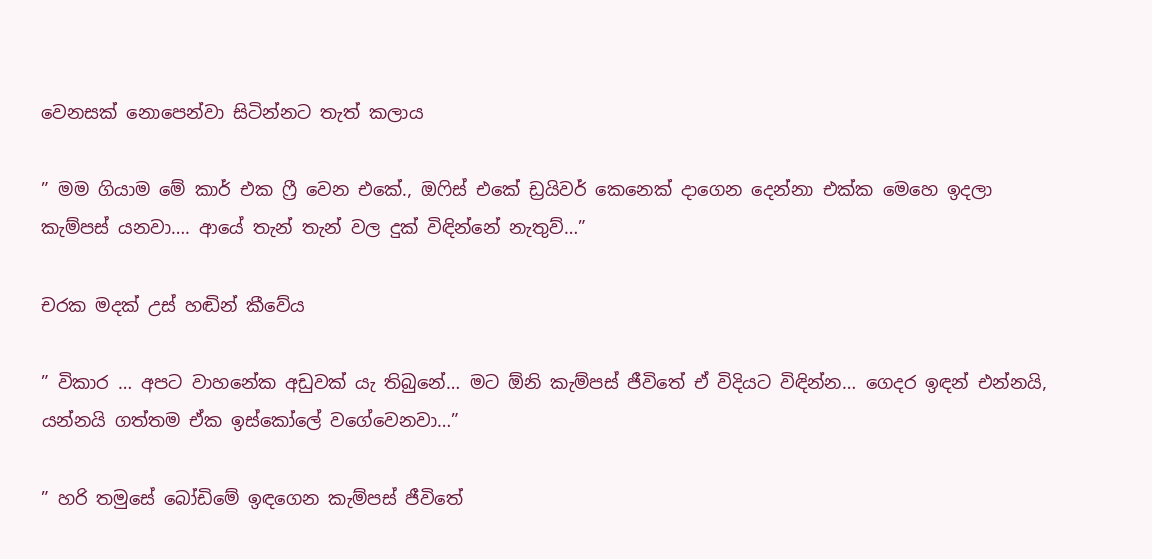වෙනසක් නොපෙන්වා සිටින්නට තැත් කලාය

” මම ගියාම මේ කාර් එක ෆ්‍රී වෙන එකේ., ඔෆිස් එකේ ඩ්‍රයිවර් කෙනෙක් දාගෙන දෙන්නා එක්ක මෙහෙ ඉදලා කැම්පස් යනවා…. ආයේ තැන් තැන් වල දුක් විඳින්නේ නැතුව්…”

චරක මදක් උස් හඬින් කීවේය

” විකාර … අපට වාහනේක අඩුවක්‍ යැ තිබුනේ… මට ඕනි කැම්පස් ජීවිතේ ඒ විදියට විඳින්න… ගෙදර ඉඳන් එන්නයි, යන්නයි ගත්තම ඒක ඉස්කෝලේ වගේවෙනවා…”

” හරි තමුසේ බෝඩිමේ ඉඳගෙන කැම්පස් ජීවිතේ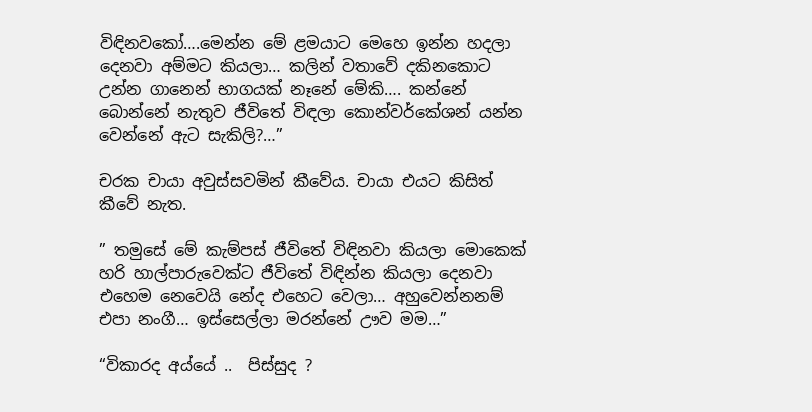විඳිනවකෝ….මෙන්න මේ ළමයාට මෙහෙ ඉන්න හදලා දෙනවා අම්මට කියලා… කලින් වතාවේ දකිනකොට උන්න ගානෙන් භාගයක් නෑනේ මේකි…. කන්නේ බොන්නේ නැතුව ජීවිතේ විඳලා කොන්වර්කේශන් යන්න වෙන්නේ ඇට සැකිලි?…”

චරක චායා අවුස්සවමින් කීවේය. චායා එයට කිසිත් කීවේ නැත.

” තමුසේ මේ කැම්පස් ජීවිතේ විඳිනවා කියලා මොකෙක් හරි හාල්පාරුවෙක්ට ජීවිතේ විඳින්න කියලා දෙනවා එහෙම නෙවෙයි නේද එහෙට වෙලා… අහුවෙන්නනම් එපා නංගී… ඉස්සෙල්ලා මරන්නේ ඌව මම…”

“විකාරද අය්යේ ..  පිස්සුද ?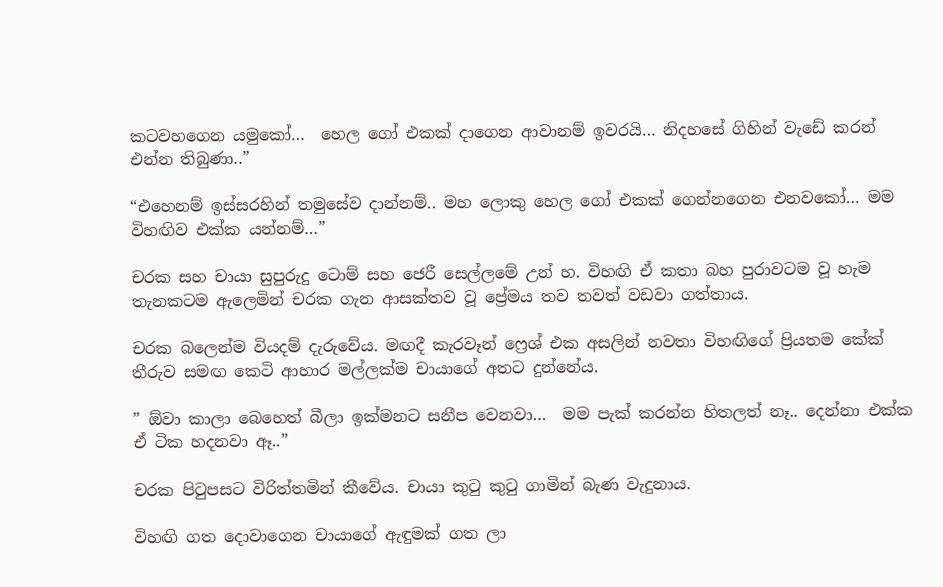කටවහගෙන යමුකෝ…  හෙල ගෝ එකක් දාගෙන ආවානම් ඉවරයි… නිදහසේ ගිහින් වැඩේ කරන් එන්න තිබුණා..”

“එහෙනම් ඉස්සරහින් තමුසේව දාන්නම්.. මහ ලොකු හෙල ගෝ එකක් ගෙන්නගෙන එනවකෝ… මම විහඟිව එක්ක යන්නම්…”

චරක සහ චායා සුපුරුදු ටොම් සහ ජෙරී සෙල්ලමේ උන් හ. විහඟි ඒ කතා බහ පුරාවටම වූ හැම තැනකටම ඇලෙමින් චරක ගැන ආසක්තව වූ ප්‍රේමය තව තවත් වඩවා ගත්තාය.

චරක බලෙන්ම වියදම් දැරුවේය. මඟදී කැරවෑන් ෆ්‍රෙශ් එක අසලින් නවතා විහඟිගේ ප්‍රියතම කේක් තීරුව සමඟ කෙටි ආහාර මල්ලක්ම චායාගේ අතට දුන්නේය.

” ඕවා කාලා බෙහෙත් බීලා ඉක්මනට සනීප වෙනවා…  මම පැක් කරන්න හිතලත් නෑ.. දෙන්නා එක්ක ඒ ටික හදනවා ඈ..”

චරක පිටුපසට විරිත්තමින් කීවේය. චායා කුටු කුටු ගාමින් බැණ වැදුනාය.

විහඟි ගත දොවාගෙන චායාගේ ඇඳුමක් ගත ලා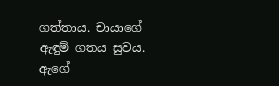ගත්‍තාය. චායාගේ ඇඳුම් ගතය සුවය. ඇගේ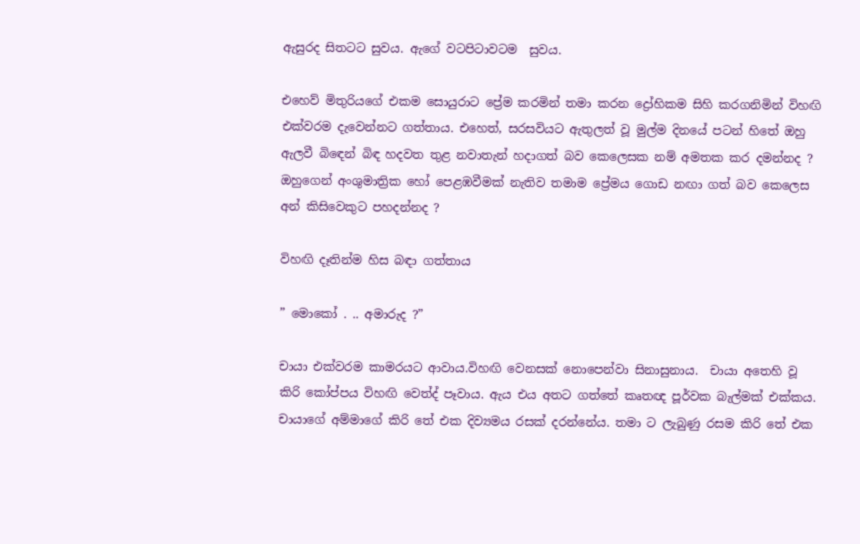ඇසුරද සිතටට සුවය. ඇගේ වටපිටාවටම  සුවය.

එහෙව් මිතුරියගේ එකම සොයුරාට ප්‍රේම කරමින් තමා කරන ද්‍රෝහිකම සිහි කරගනිමින් විහඟි එක්වරම දැවෙන්නට ගත්තාය. එහෙත්, සරසවියට ඇතුලත් වූ මුල්ම දිනයේ පටන් හිතේ ඔහු ඇලවී බිඳෙන් බිඳ හදවත තුළ නවාතැන් හදාගත් බව කෙලෙසක නම් අමතක කර දමන්නද ? ඔහුගෙන් අංශුමාත්‍රික හෝ පෙළඹවීමක් නැතිව තමාම ප්‍රේමය ගොඩ නඟා ගත් බව කෙලෙස අන් කිසිවෙකුට පහදන්නද ?

විහඟි දෑතින්ම හිස බඳා ගත්තාය

” මොකෝ . .. අමාරුද ?”

චායා එක්වරම කාමරයට ආවාය.විහඟි වෙනසක් නොපෙන්වා සිනාසුනාය.  චායා අතෙහි වූ කිරි කෝප්පය විහඟි වෙත්ද් පෑවාය. ඇය එය අතට ගත්තේ කෘතඥ පූර්වක බැල්මක් එක්කය. චායාගේ අම්මාගේ කිරි තේ එක දිව්‍යමය රසක් දරන්නේය. තමා ට ලැබුණු රසම කිරි තේ එක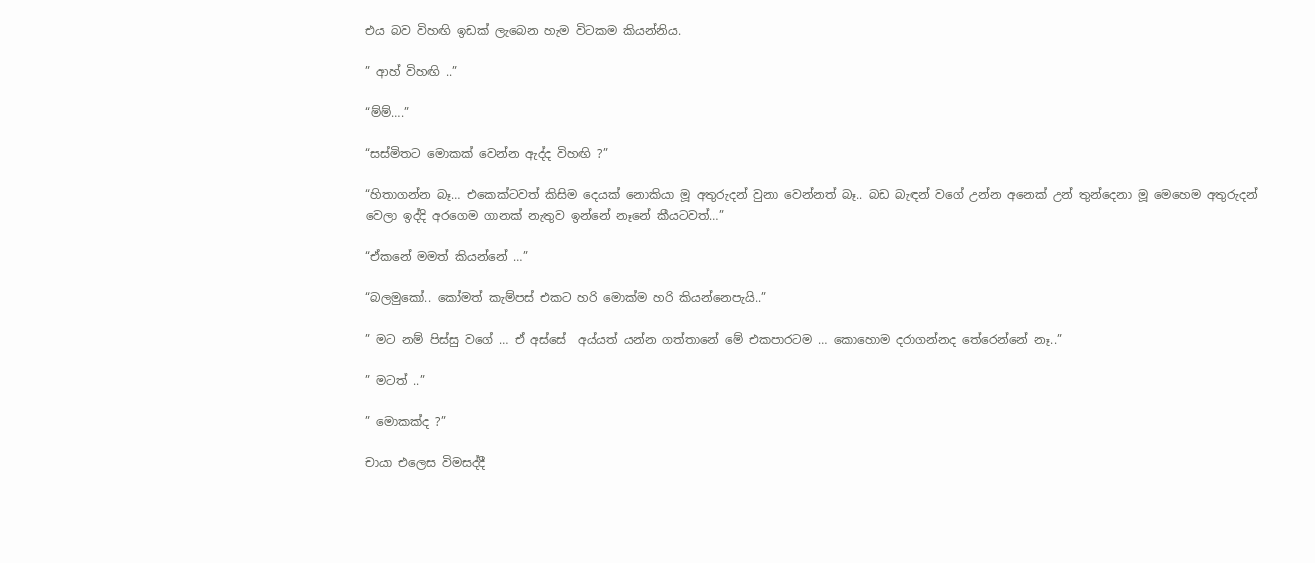එය බව විහඟි ඉඩක් ලැබෙන හැම විටකම කියන්නිය.

” ආහ් විහඟි ..”

“ම්ම්….”

“සස්මිතට මොකක් වෙන්න ඇද්ද විහඟි ?”

“හිතාගන්න බෑ… එකෙක්ටවත් කිසිම දෙයක් නොකියා මූ අතුරුදන් වුනා වෙන්නත් බෑ.. බඩ බැඳන් වගේ උන්න අනෙක් උන් තුන්දෙනා මූ මෙහෙම අතුරුදන් වෙලා ඉද්දි අරගෙම ගානක් නැතුව ඉන්නේ නෑනේ කීයටවත්…”

“ඒකනේ මමත් කියන්නේ …”

“බලමුකෝ.. කෝමත් කැම්පස් එකට හරි මොක්ම හරි කියන්නෙපැයි..”

” මට නම් පිස්සු වගේ … ඒ අස්සේ  අය්යත් යන්න ගත්තානේ මේ එකපාරටම … කොහොම දරාගන්නද තේරෙන්නේ නෑ..”

” මටත් ..”

” මොකක්ද ?”

චායා එලෙස විමසද්දී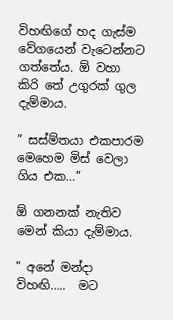විහඟිගේ හද ගැස්ම වේගයෙන් වැටෙන්නට ගත්තේය. ඕ වහා කිරි තේ උගුරක් ගුල දැම්මාය.

” සස්ම්තයා එකපාරම මෙහෙම මිස් වෙලා ගිය එක…”

ඕ ගනනක් නැතිව  මෙන් කියා දැම්මාය.

” අනේ මන්දා විහඟි…..  මට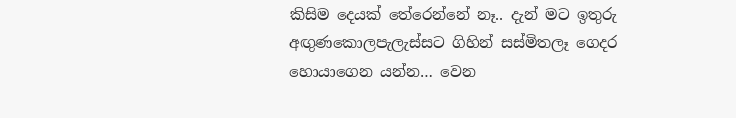කිසිම දෙයක් තේරෙන්නේ නෑ.. දැන් මට ඉතුරු අඟුණකොලපැලැස්සට ගිහින් සස්මිතලෑ ගෙදර හොයාගෙන යන්න… වෙන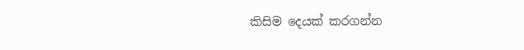කිසිම දෙයක් කරගන්න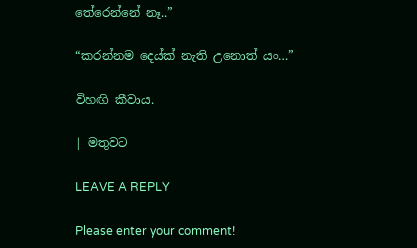තේරෙන්නේ නෑ..”

“කරන්නම දෙය්ක් නැති උනොත් යං…”

විහඟි කීවාය.

| මතුවට

LEAVE A REPLY

Please enter your comment!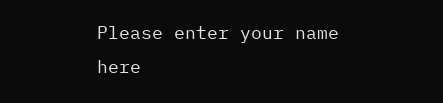Please enter your name here